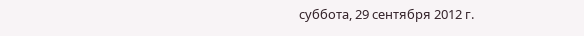суббота, 29 сентября 2012 г.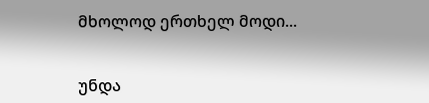მხოლოდ ერთხელ მოდი...


უნდა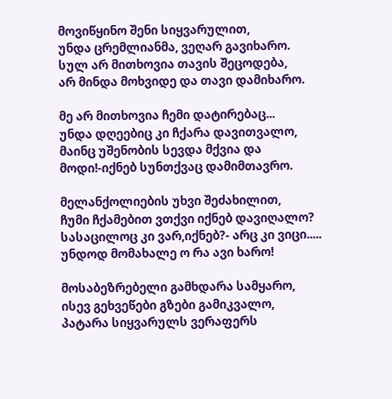მოვიწყინო შენი სიყვარულით,
უნდა ცრემლიანმა, ვეღარ გავიხარო.
სულ არ მითხოვია თავის შეცოდება,
არ მინდა მოხვიდე და თავი დამიხარო.

მე არ მითხოვია ჩემი დატირებაც...
უნდა დღეებიც კი ჩქარა დავითვალო,
მაინც უშენობის სევდა მქვია და
მოდი!-იქნებ სუნთქვაც დამიმთავრო.

მელანქოლიების უხვი შეძახილით,
ჩუმი ჩქამებით ვთქვი იქნებ დავიღალო?
სასაცილოც კი ვარ,იქნებ?- არც კი ვიცი.....
უნდოდ მომახალე ო რა ავი ხარო!

მოსაბეზრებელი გამხდარა სამყარო,
ისევ გეხვეწები გზები გამიკვალო,
პატარა სიყვარულს ვერაფერს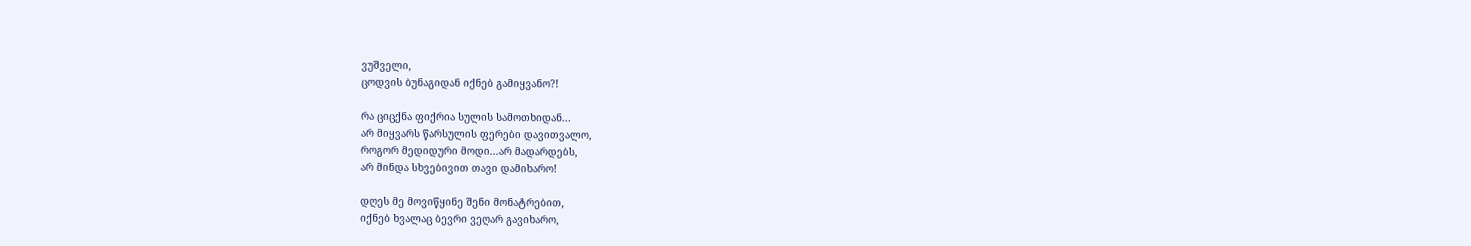ვუშველი,
ცოდვის ბუნაგიდან იქნებ გამიყვანო?!

რა ციცქნა ფიქრია სულის სამოთხიდან...
არ მიყვარს წარსულის ფერები დავითვალო,
როგორ მედიდური მოდი...არ მადარდებს,
არ მინდა სხვებივით თავი დამიხარო!

დღეს მე მოვიწყინე შენი მონატრებით,
იქნებ ხვალაც ბევრი ვეღარ გავიხარო,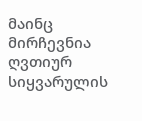მაინც მირჩევნია ღვთიურ  სიყვარულის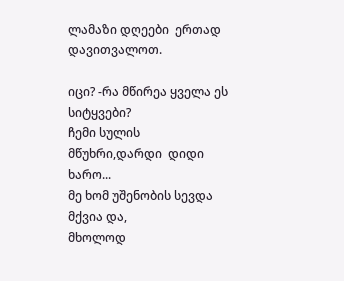ლამაზი დღეები  ერთად დავითვალოთ.

იცი? -რა მწირეა ყველა ეს სიტყვები?
ჩემი სულის მწუხრი,დარდი  დიდი ხარო...
მე ხომ უშენობის სევდა მქვია და,
მხოლოდ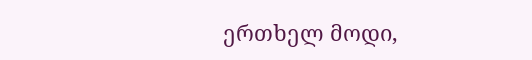ერთხელ მოდი,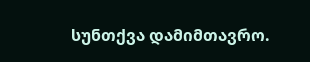სუნთქვა დამიმთავრო.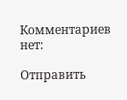Комментариев нет:

Отправить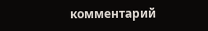комментарий